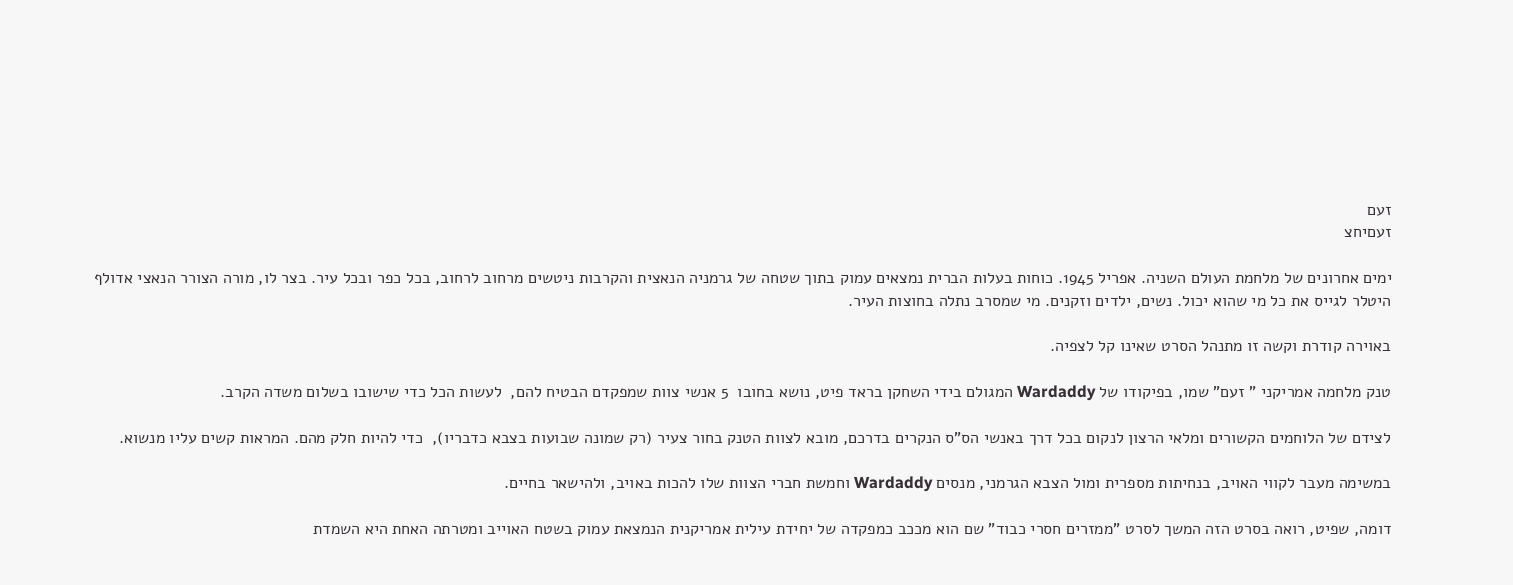זעם
זעםיחצ

ימים אחרונים של מלחמת העולם השניה. אפריל 1945. כוחות בעלות הברית נמצאים עמוק בתוך שטחה של גרמניה הנאצית והקרבות ניטשים מרחוב לרחוב, בכל כפר ובכל עיר. בצר לו, מורה הצורר הנאצי אדולף היטלר לגייס את כל מי שהוא יכול. נשים, ילדים וזקנים. מי שמסרב נתלה בחוצות העיר.

באוירה קודרת וקשה זו מתנהל הסרט שאינו קל לצפיה.

טנק מלחמה אמריקני " זעם" שמו, בפיקודו של Wardaddy המגולם בידי השחקן בראד פיט, נושא בחובו  5 אנשי צוות שמפקדם הבטיח להם,  לעשות הכל כדי שישובו בשלום משדה הקרב.

לצידם של הלוחמים הקשורים ומלאי הרצון לנקום בכל דרך באנשי הס"ס הנקרים בדרכם, מובא לצוות הטנק בחור צעיר (רק שמונה שבועות בצבא כדבריו),  כדי להיות חלק מהם. המראות קשים עליו מנשוא.

במשימה מעבר לקווי האויב, בנחיתות מספרית ומול הצבא הגרמני, מנסים Wardaddy וחמשת חברי הצוות שלו להכות באויב, ולהישאר בחיים.

דומה, שפיט, רואה בסרט הזה המשך לסרט "ממזרים חסרי כבוד" שם הוא מככב כמפקדה של יחידת עילית אמריקנית הנמצאת עמוק בשטח האוייב ומטרתה האחת היא השמדת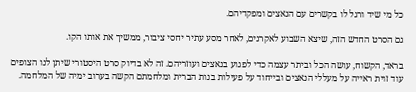כל מי שיד ורגל לו בקשרים עם הנאצים ומפקדיהם.

גם הסרט החדש הזה, שיצא השבוע לאקרנים, לאחר מסע עתיר יחסי ציבור, ממשיך את אותו הקו.

בראד, הקשוח, עושה הכל וביתר עצמה כדי לפגוע בנאצים ועוזריהם. זה לא בדיוק סרט היסטורי שיתן לנו הצופים עוד זוית ראייה על מעללי הנאצים ובייחוד על פעילות בנות הברית ומלחמתם הקשה בערוב ימיה של המלחמה.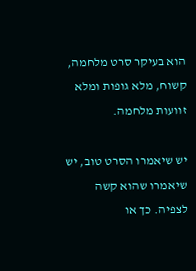הוא בעיקר סרט מלחמה, קשוח, מלא גופות ומלא זוועות מלחמה.

יש שיאמרו הסרט טוב, יש שיאמרו שהוא קשה לצפיה. כך או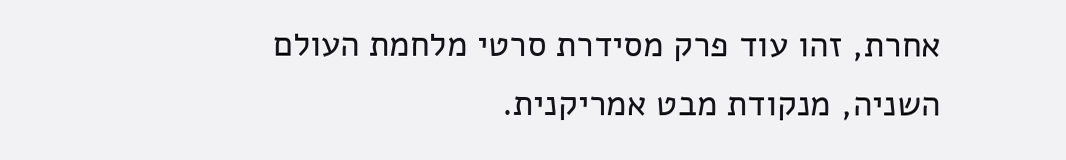אחרת, זהו עוד פרק מסידרת סרטי מלחמת העולם השניה, מנקודת מבט אמריקנית.